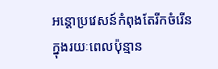អន្តោប្រវេសន៍កំពុងតែរីកចំរើន
ក្នុងរយៈពេលប៉ុន្មាន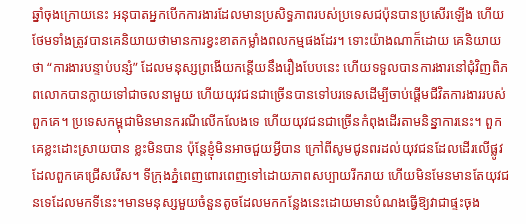ឆ្នាំចុងក្រោយនេះ អនុបាតអ្នកបើកការងារដែលមានប្រសិទ្ធភាពរបស់ប្រទេសជប៉ុនបានប្រសើរឡើង ហើយថែមទាំងត្រូវបានគេនិយាយថាមានការខ្វះខាតកម្លាំងពលកម្មផងដែរ។ ទោះយ៉ាងណាក៏ដោយ គេនិយាយថា “ការងារបន្ទាប់បន្សំ” ដែលមនុស្សព្រងើយកន្តើយនឹងរឿងបែបនេះ ហើយទទួលបានការងារនៅជុំវិញពិភពលោកបានក្លាយទៅជាចលនាមួយ ហើយយុវជនជាច្រើនបានទៅបរទេសដើម្បីចាប់ផ្តើមជីវិតការងាររបស់ពួកគេ។ ប្រទេសកម្ពុជាមិនមានករណីលើកលែងទេ ហើយយុវជនជាច្រើនកំពុងដើរតាមនិន្នាការនេះ។ ពួកគេខ្លះដោះស្រាយបាន ខ្លះមិនបាន ប៉ុន្តែខ្ញុំមិនអាចជួយអ្វីបាន ក្រៅពីសូមជូនពរដល់យុវជនដែលដើរលើផ្លូវដែលពួកគេជ្រើសរើស។ ទីក្រុងភ្នំពេញពោរពេញទៅដោយភាពសប្បាយរីករាយ ហើយមិនមែនមានតែយុវជនទេដែលមកទីនេះ។មានមនុស្សមួយចំនួនតូចដែលមកកន្លែងនេះដោយមានបំណងធ្វើឱ្យវាជាផ្ទះចុង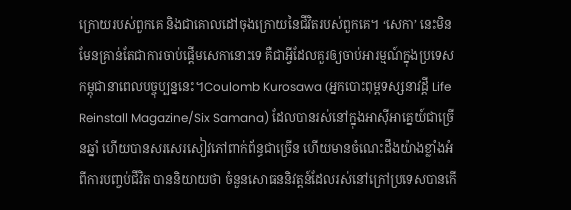ក្រោយរបស់ពួកគេ និងជាគោលដៅចុងក្រោយនៃជីវិតរបស់ពួកគេ។ ‘សេកា’ នេះមិនមែនគ្រាន់តែជាការចាប់ផ្ដើមសេកានោះទេ គឺជាអ្វីដែលគួរឲ្យចាប់អារម្មណ៍ក្នុងប្រទេសកម្ពុជានាពេលបច្ចុប្បន្ននេះ។Coulomb Kurosawa (អ្នកបោះពុម្ពទស្សនាវដ្តី Life Reinstall Magazine/Six Samana) ដែលបានរស់នៅក្នុងអាស៊ីអាគ្នេយ៍ជាច្រើនឆ្នាំ ហើយបានសរសេរសៀវភៅពាក់ព័ន្ធជាច្រើន ហើយមានចំណេះដឹងយ៉ាងខ្លាំងអំពីការបញ្ចប់ជីវិត បាននិយាយថា ចំនួនសោធននិវត្តន៍ដែលរស់នៅក្រៅប្រទេសបានកើ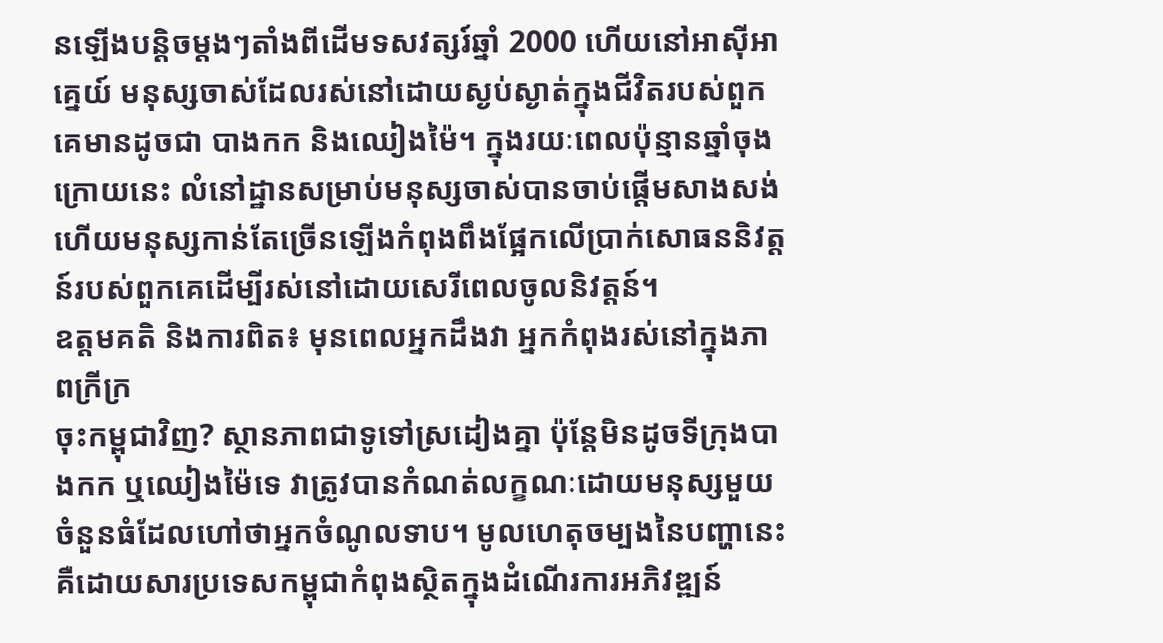នឡើងបន្តិចម្តងៗតាំងពីដើមទសវត្សរ៍ឆ្នាំ 2000 ហើយនៅអាស៊ីអាគ្នេយ៍ មនុស្សចាស់ដែលរស់នៅដោយស្ងប់ស្ងាត់ក្នុងជីវិតរបស់ពួកគេមានដូចជា បាងកក និងឈៀងម៉ៃ។ ក្នុងរយៈពេលប៉ុន្មានឆ្នាំចុងក្រោយនេះ លំនៅដ្ឋានសម្រាប់មនុស្សចាស់បានចាប់ផ្តើមសាងសង់ ហើយមនុស្សកាន់តែច្រើនឡើងកំពុងពឹងផ្អែកលើប្រាក់សោធននិវត្តន៍របស់ពួកគេដើម្បីរស់នៅដោយសេរីពេលចូលនិវត្តន៍។
ឧត្តមគតិ និងការពិត៖ មុនពេលអ្នកដឹងវា អ្នកកំពុងរស់នៅក្នុងភាពក្រីក្រ
ចុះកម្ពុជាវិញ? ស្ថានភាពជាទូទៅស្រដៀងគ្នា ប៉ុន្តែមិនដូចទីក្រុងបាងកក ឬឈៀងម៉ៃទេ វាត្រូវបានកំណត់លក្ខណៈដោយមនុស្សមួយចំនួនធំដែលហៅថាអ្នកចំណូលទាប។ មូលហេតុចម្បងនៃបញ្ហានេះ គឺដោយសារប្រទេសកម្ពុជាកំពុងស្ថិតក្នុងដំណើរការអភិវឌ្ឍន៍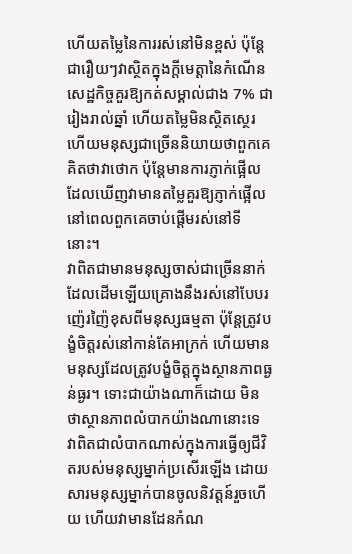ហើយតម្លៃនៃការរស់នៅមិនខ្ពស់ ប៉ុន្តែជារឿយៗវាស្ថិតក្នុងក្តីមេត្តានៃកំណើនសេដ្ឋកិច្ចគួរឱ្យកត់សម្គាល់ជាង 7% ជារៀងរាល់ឆ្នាំ ហើយតម្លៃមិនស្ថិតស្ថេរ ហើយមនុស្សជាច្រើននិយាយថាពួកគេគិតថាវាថោក ប៉ុន្តែមានការភ្ញាក់ផ្អើលដែលឃើញវាមានតម្លៃគួរឱ្យភ្ញាក់ផ្អើលនៅពេលពួកគេចាប់ផ្តើមរស់នៅទីនោះ។
វាពិតជាមានមនុស្សចាស់ជាច្រើននាក់ ដែលដើមឡើយគ្រោងនឹងរស់នៅបែបរញ៉េរញ៉ៃខុសពីមនុស្សធម្មតា ប៉ុន្តែត្រូវបង្ខំចិត្តរស់នៅកាន់តែអាក្រក់ ហើយមានមនុស្សដែលត្រូវបង្ខំចិត្តក្នុងស្ថានភាពធ្ងន់ធ្ងរ។ ទោះជាយ៉ាងណាក៏ដោយ មិនថាស្ថានភាពលំបាកយ៉ាងណានោះទេ វាពិតជាលំបាកណាស់ក្នុងការធ្វើឲ្យជីវិតរបស់មនុស្សម្នាក់ប្រសើរឡើង ដោយសារមនុស្សម្នាក់បានចូលនិវត្តន៍រួចហើយ ហើយវាមានដែនកំណ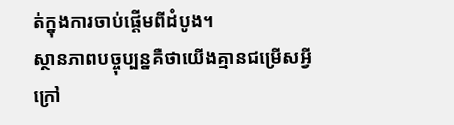ត់ក្នុងការចាប់ផ្តើមពីដំបូង។
ស្ថានភាពបច្ចុប្បន្នគឺថាយើងគ្មានជម្រើសអ្វីក្រៅ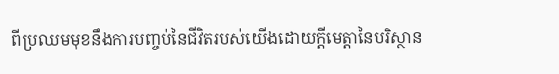ពីប្រឈមមុខនឹងការបញ្ចប់នៃជីវិតរបស់យើងដោយក្តីមេត្តានៃបរិស្ថាន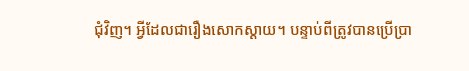ជុំវិញ។ អ្វីដែលជារឿងសោកស្តាយ។ បន្ទាប់ពីត្រូវបានប្រើប្រា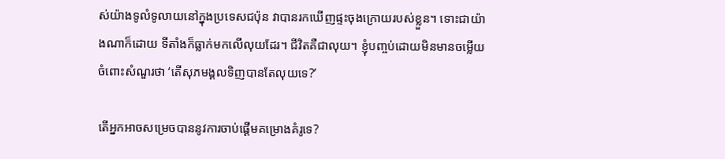ស់យ៉ាងទូលំទូលាយនៅក្នុងប្រទេសជប៉ុន វាបានរកឃើញផ្ទះចុងក្រោយរបស់ខ្លួន។ ទោះជាយ៉ាងណាក៏ដោយ ទីតាំងក៏ធ្លាក់មកលើលុយដែរ។ ជីវិតគឺជាលុយ។ ខ្ញុំបញ្ចប់ដោយមិនមានចម្លើយចំពោះសំណួរថា ‘តើសុភមង្គលទិញបានតែលុយទេ?’

តើអ្នកអាចសម្រេចបាននូវការចាប់ផ្តើមគម្រោងគំរូទេ?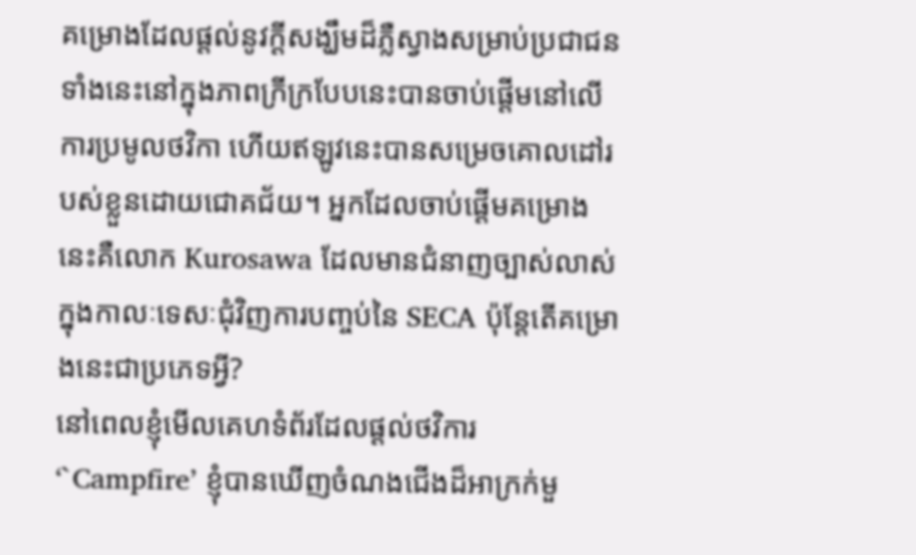គម្រោងដែលផ្តល់នូវក្តីសង្ឃឹមដ៏ភ្លឺស្វាងសម្រាប់ប្រជាជនទាំងនេះនៅក្នុងភាពក្រីក្របែបនេះបានចាប់ផ្តើមនៅលើការប្រមូលថវិកា ហើយឥឡូវនេះបានសម្រេចគោលដៅរបស់ខ្លួនដោយជោគជ័យ។ អ្នកដែលចាប់ផ្តើមគម្រោងនេះគឺលោក Kurosawa ដែលមានជំនាញច្បាស់លាស់ក្នុងកាលៈទេសៈជុំវិញការបញ្ចប់នៃ SECA ប៉ុន្តែតើគម្រោងនេះជាប្រភេទអ្វី?
នៅពេលខ្ញុំមើលគេហទំព័រដែលផ្តល់ថវិការ ‘`Campfire’ ខ្ញុំបានឃើញចំណងជើងដ៏អាក្រក់មួ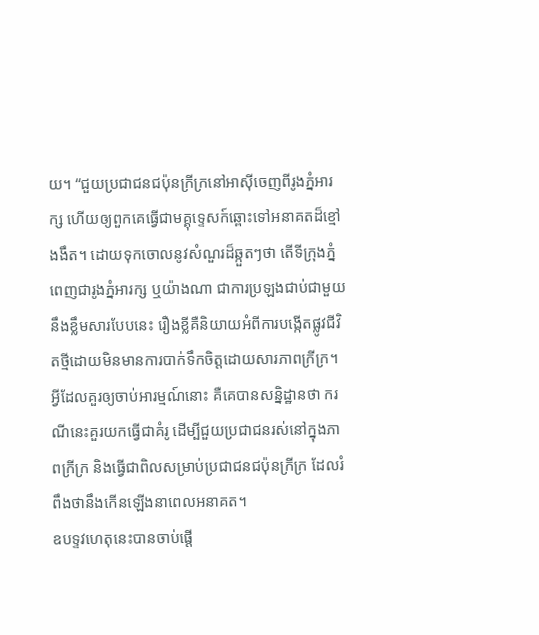យ។ “ជួយប្រជាជនជប៉ុនក្រីក្រនៅអាស៊ីចេញពីរូងភ្នំអារក្ស ហើយឲ្យពួកគេធ្វើជាមគ្គុទ្ទេសក៍ឆ្ពោះទៅអនាគតដ៏ខ្មៅងងឹត។ ដោយទុកចោលនូវសំណួរដ៏ឆ្កួតៗថា តើទីក្រុងភ្នំពេញជារូងភ្នំអារក្ស ឬយ៉ាងណា ជាការប្រឡងជាប់ជាមួយនឹងខ្លឹមសារបែបនេះ រឿងខ្លីគឺនិយាយអំពីការបង្កើតផ្លូវជីវិតថ្មីដោយមិនមានការបាក់ទឹកចិត្តដោយសារភាពក្រីក្រ។ អ្វីដែលគួរឲ្យចាប់អារម្មណ៍នោះ គឺគេបានសន្និដ្ឋានថា ករណីនេះគួរយកធ្វើជាគំរូ ដើម្បីជួយប្រជាជនរស់នៅក្នុងភាពក្រីក្រ និងធ្វើជាពិលសម្រាប់ប្រជាជនជប៉ុនក្រីក្រ ដែលរំពឹងថានឹងកើនឡើងនាពេលអនាគត។
ឧបទ្ទវហេតុនេះបានចាប់ផ្តើ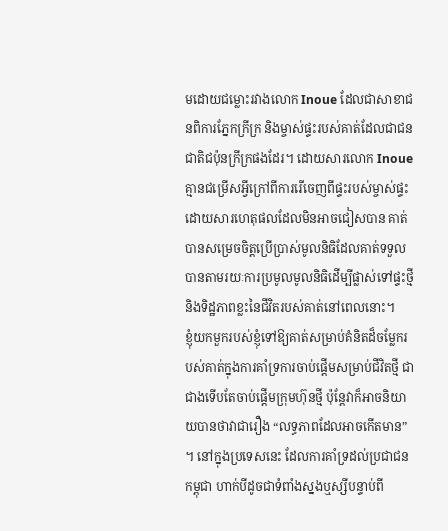មដោយជម្លោះរវាងលោក Inoue ដែលជាសាខាជនពិការភ្នែកក្រីក្រ និងម្ចាស់ផ្ទះរបស់គាត់ដែលជាជនជាតិជប៉ុនក្រីក្រផងដែរ។ ដោយសារលោក Inoue គ្មានជម្រើសអ្វីក្រៅពីការរើចេញពីផ្ទះរបស់ម្ចាស់ផ្ទះដោយសារហេតុផលដែលមិនអាចជៀសបាន គាត់បានសម្រេចចិត្តប្រើប្រាស់មូលនិធិដែលគាត់ទទួលបានតាមរយៈការប្រមូលមូលនិធិដើម្បីផ្លាស់ទៅផ្ទះថ្មី និងទិដ្ឋភាពខ្លះនៃជីវិតរបស់គាត់នៅពេលនោះ។
ខ្ញុំយកមួករបស់ខ្ញុំទៅឱ្យគាត់សម្រាប់គំនិតដ៏ចម្លែករបស់គាត់ក្នុងការគាំទ្រការចាប់ផ្តើមសម្រាប់ជីវិតថ្មី ជាជាងទើបតែចាប់ផ្តើមក្រុមហ៊ុនថ្មី ប៉ុន្តែវាក៏អាចនិយាយបានថាវាជារឿង “លទ្ធភាពដែលអាចកើតមាន” ។ នៅក្នុងប្រទេសនេះ ដែលការគាំទ្រដល់ប្រជាជនកម្ពុជា ហាក់បីដូចជាទំពាំងស្នងឬស្សីបន្ទាប់ពី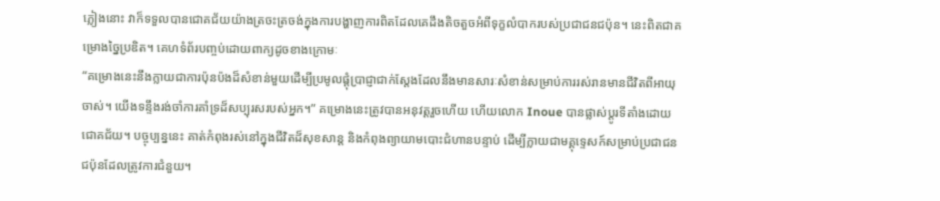ភ្លៀងនោះ វាក៏ទទួលបានជោគជ័យយ៉ាងត្រចះត្រចង់ក្នុងការបង្ហាញការពិតដែលគេដឹងតិចតួចអំពីទុក្ខលំបាករបស់ប្រជាជនជប៉ុន។ នេះពិតជាគម្រោងច្នៃប្រឌិត។ គេហទំព័របញ្ចប់ដោយពាក្យដូចខាងក្រោមៈ
“គម្រោងនេះនឹងក្លាយជាការប៉ុនប៉ងដ៏សំខាន់មួយដើម្បីប្រមូលផ្តុំប្រាជ្ញាជាក់ស្តែងដែលនឹងមានសារៈសំខាន់សម្រាប់ការរស់រានមានជីវិតពីអាយុចាស់។ យើងទន្ទឹងរង់ចាំការគាំទ្រដ៏សប្បុរសរបស់អ្នក។” គម្រោងនេះត្រូវបានអនុវត្តរួចហើយ ហើយលោក Inoue បានផ្លាស់ប្តូរទីតាំងដោយជោគជ័យ។ បច្ចុប្បន្ននេះ គាត់កំពុងរស់នៅក្នុងជីវិតដ៏សុខសាន្ត និងកំពុងព្យាយាមបោះជំហានបន្ទាប់ ដើម្បីក្លាយជាមគ្គុទ្ទេសក៍សម្រាប់ប្រជាជនជប៉ុនដែលត្រូវការជំនួយ។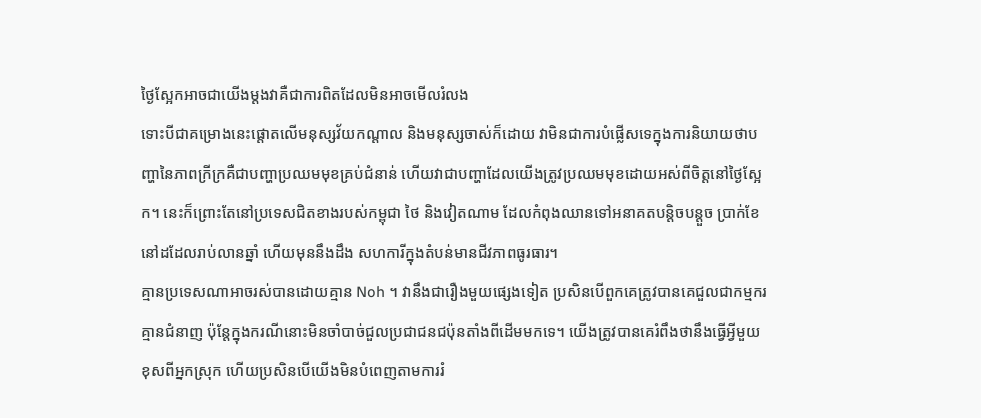ថ្ងៃស្អែកអាចជាយើងម្តងវាគឺជាការពិតដែលមិនអាចមើលរំលង
ទោះបីជាគម្រោងនេះផ្តោតលើមនុស្សវ័យកណ្តាល និងមនុស្សចាស់ក៏ដោយ វាមិនជាការបំផ្លើសទេក្នុងការនិយាយថាបញ្ហានៃភាពក្រីក្រគឺជាបញ្ហាប្រឈមមុខគ្រប់ជំនាន់ ហើយវាជាបញ្ហាដែលយើងត្រូវប្រឈមមុខដោយអស់ពីចិត្តនៅថ្ងៃស្អែក។ នេះក៏ព្រោះតែនៅប្រទេសជិតខាងរបស់កម្ពុជា ថៃ និងវៀតណាម ដែលកំពុងឈានទៅអនាគតបន្តិចបន្តួច ប្រាក់ខែនៅដដែលរាប់លានឆ្នាំ ហើយមុននឹងដឹង សហការីក្នុងតំបន់មានជីវភាពធូរធារ។
គ្មានប្រទេសណាអាចរស់បានដោយគ្មាន Noh ។ វានឹងជារឿងមួយផ្សេងទៀត ប្រសិនបើពួកគេត្រូវបានគេជួលជាកម្មករគ្មានជំនាញ ប៉ុន្តែក្នុងករណីនោះមិនចាំបាច់ជួលប្រជាជនជប៉ុនតាំងពីដើមមកទេ។ យើងត្រូវបានគេរំពឹងថានឹងធ្វើអ្វីមួយខុសពីអ្នកស្រុក ហើយប្រសិនបើយើងមិនបំពេញតាមការរំ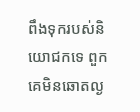ពឹងទុករបស់និយោជកទេ ពួកគេមិនឆោតល្ង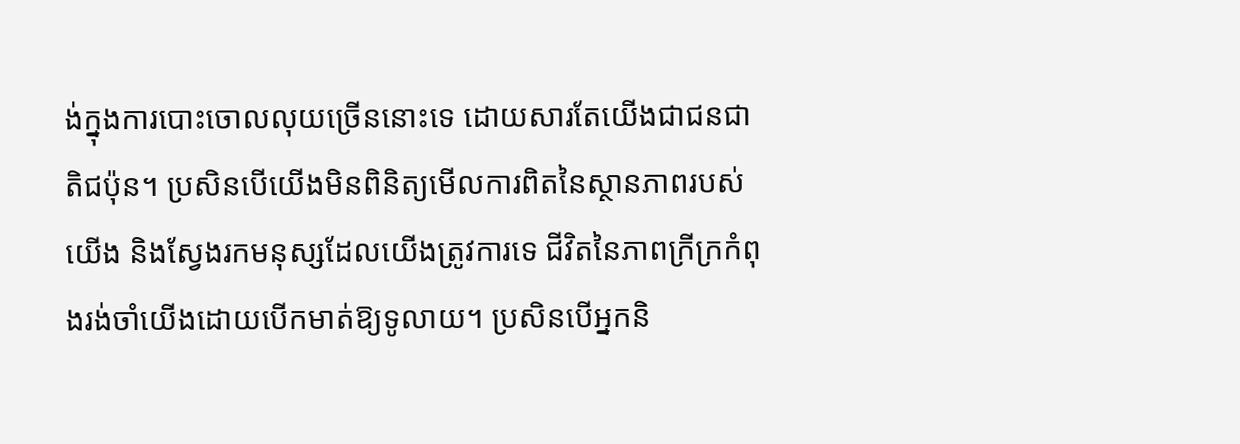ង់ក្នុងការបោះចោលលុយច្រើននោះទេ ដោយសារតែយើងជាជនជាតិជប៉ុន។ ប្រសិនបើយើងមិនពិនិត្យមើលការពិតនៃស្ថានភាពរបស់យើង និងស្វែងរកមនុស្សដែលយើងត្រូវការទេ ជីវិតនៃភាពក្រីក្រកំពុងរង់ចាំយើងដោយបើកមាត់ឱ្យទូលាយ។ ប្រសិនបើអ្នកនិ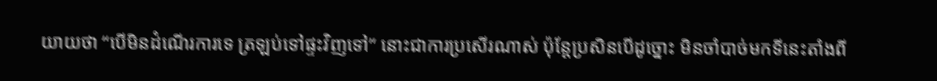យាយថា “បើមិនដំណើរការទេ ត្រឡប់ទៅផ្ទះវិញទៅ” នោះជាការប្រសើរណាស់ ប៉ុន្តែប្រសិនបើដូច្នោះ មិនចាំបាច់មកទីនេះតាំងពី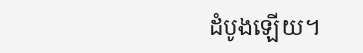ដំបូងឡើយ។